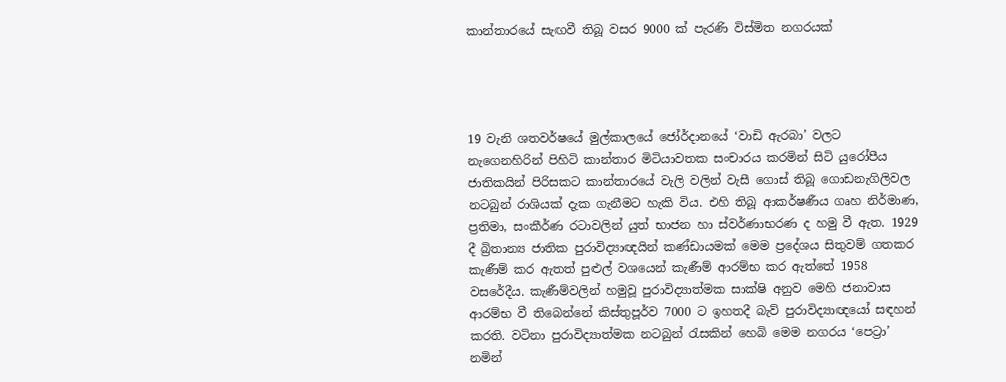කාන්තාරයේ සැඟවී තිබූ වසර 9000 ක් පැරණි විස්මිත නගරයක්




19 වැනි ශතවර්ෂයේ මුල්කාලයේ ජෝර්ද‌ානයේ ‘වාඩි ඇරබා’ වලට නැගෙනහිරින් පිහිටි කාන්තාර මිටියාවතක සංචාරය කරමින් සිටි යුරෝපීය ජාතිකයින් පිරිසකට කාන්තාරයේ වැලි වලින් වැසී ගොස් තිබූ ගොඩනැගිලිවල නටබුන් රාශියක් දැක ගැනීමට හැකි විය. එහි තිබූ ආකර්ෂණීය ගෘහ නිර්මාණ, ප්‍රතිමා, සංකීර්ණ රටාවලින් යුත් භාජන හා ස්වර්ණාභරණ ද හමු වී ඇත. 1929 දී බ්‍රිතාන්‍ය ජාතික පුරාවිද්‍යාඥයින් කණ්ඩායමක් මෙම ප්‍රදේශය සිතුවම් ගතකර කැණීම් කර ඇතත් පුළුල් වශයෙන් කැණීම් ආරම්භ කර ඇත්තේ 1958 වසරේදීය. කැණීම්වලින් හමුවූ පුරාවිද්‍යාත්මක සාක්ෂි අනුව මෙහි ජනාවාස ආරම්භ වී තිබෙන්නේ කිස්තුපූර්ව 7000 ට ඉහතදී බැව් පුරාවිද්‍යාඥයෝ සඳහන් කරති. වටිනා පුරාවිද්‍යාත්මක නටබුන් රැසකින් හෙබි මෙම නගරය ‘පෙට්‍රා’ නමින්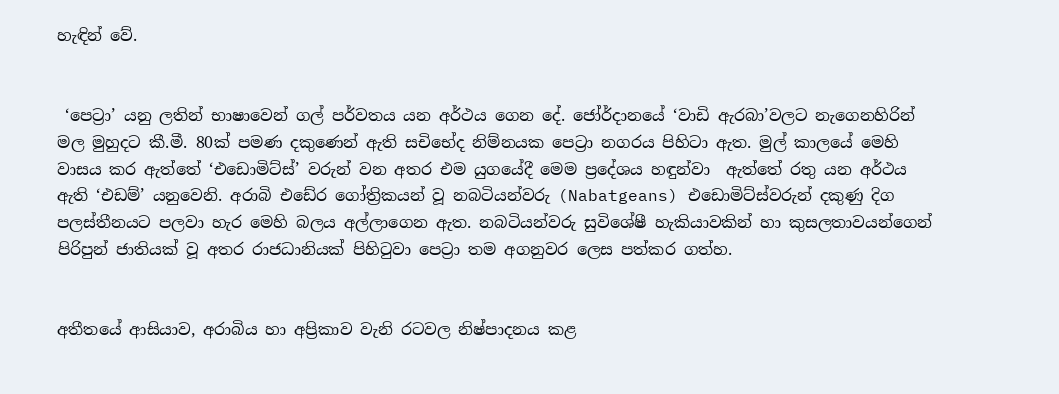හැඳින් වේ.


 ‘පෙට්‍රා’ යනු ලතින් භාෂාවෙන් ගල් පර්වතය යන අර්ථය ගෙන දේ. ජෝර්දානයේ ‘වාඩි ඇරබා’වලට නැගෙනහිරින් මල මුහුදට කී.මී. 80ක් පමණ දකුණෙන් ඇති සචිභේද නිම්නයක පෙට්‍රා නගරය පිහිටා ඇත. මුල් කාලයේ මෙහි වාසය කර ඇත්තේ ‘එඩොමිට්ස්’ වරුන් වන අතර එම යුගයේදී මෙම ප්‍රදේශය හඳුන්වා  ඇත්තේ රතු යන අර්ථය ඇති ‘එඩම්’ යනුවෙනි. අරාබි එඩේර ගෝත්‍රිකයන් වූ නබටියන්වරු (Nabatgeans) එඩොමිට්ස්වරුන් දකුණු දිග පලස්තීනයට පලවා හැර මෙහි බලය අල්ලාගෙන ඇත. නබටියන්වරු සුවිශේෂී හැකියාවකින් හා කුසලතාවයන්ගෙන් පිරිපුන් ජාතියක් වූ අතර රාජධානියක් පිහිටුවා පෙට්‍රා තම අගනුවර ලෙස පත්කර ගත්හ.


අතීතයේ ආසියාව, අරාබිය හා අප්‍රිකාව වැනි රටවල නිෂ්පාදනය කළ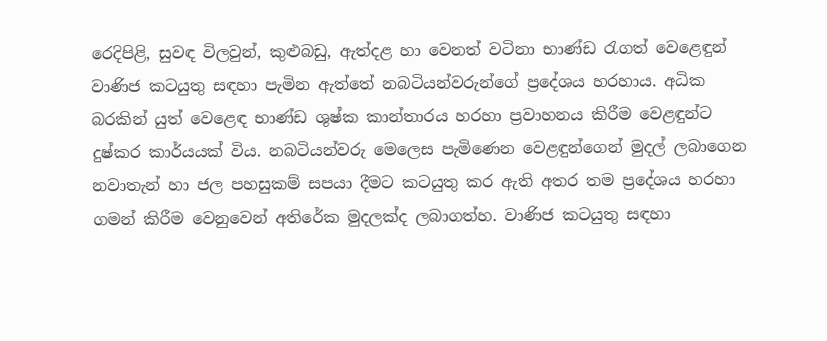රෙදිපිළි, සුවඳ විලවුන්, කුළුබඩු, ඇත්දළ හා වෙනත් වටිනා භාණ්ඩ රැගත් වෙළෙඳුන් වාණිජ කටයුතු සඳහා පැමින ඇත්තේ නබටියන්වරුන්ගේ ප්‍රදේශය හරහාය. අධික බරකින් යුත් වෙළෙඳ භාණ්ඩ ශුෂ්ක කාන්තාරය හරහා ප්‍රවාහනය කිරීම වෙළඳුන්ට දුෂ්කර කාර්යයක් විය. නබටියන්වරු මෙලෙස පැමිණෙන වෙළඳුන්ගෙන් මුදල් ලබාගෙන නවාතැන් හා ජල පහසුකම් සපයා දීමට කටයුතු කර ඇති අතර තම ප්‍රදේශය හරහා ගමන් කිරීම වෙනුවෙන් අතිරේක මුදලක්ද ලබාගත්හ. වාණිජ කටයුතු සඳහා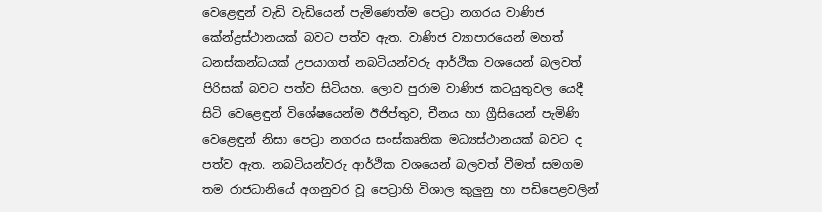වෙළෙඳුන් වැඩි වැඩියෙන් පැමිණෙත්ම පෙට්‍රා නගරය වාණිජ කේන්ද්‍රස්ථානයක් බවට පත්ව ඇත. වාණිජ ව්‍යාපාරයෙන් මහත් ධනස්කන්ධයක් උපයාගත් නබටියන්වරු ආර්ථික වශයෙන් බලවත් පිරිසක් බවට පත්ව සිටියහ. ලොව පුරාම වාණිජ කටයුතුවල යෙදී සිටි වෙළෙඳුන් විශේෂයෙන්ම ඊජිප්තුව, චීනය හා ග්‍රීසියෙන් පැමිණි වෙළෙඳුන් නිසා පෙට්‍රා නගරය සංස්කෘතික මධ්‍යස්ථානයක් බවට ද පත්ව ඇත. නබටියන්වරු ආර්ථික වශයෙන් බලවත් වීමත් සමගම තම රාජධානියේ අගනුවර වූ පෙට්‍රාහි විශාල කුලුනු හා පඩිපෙළවලින්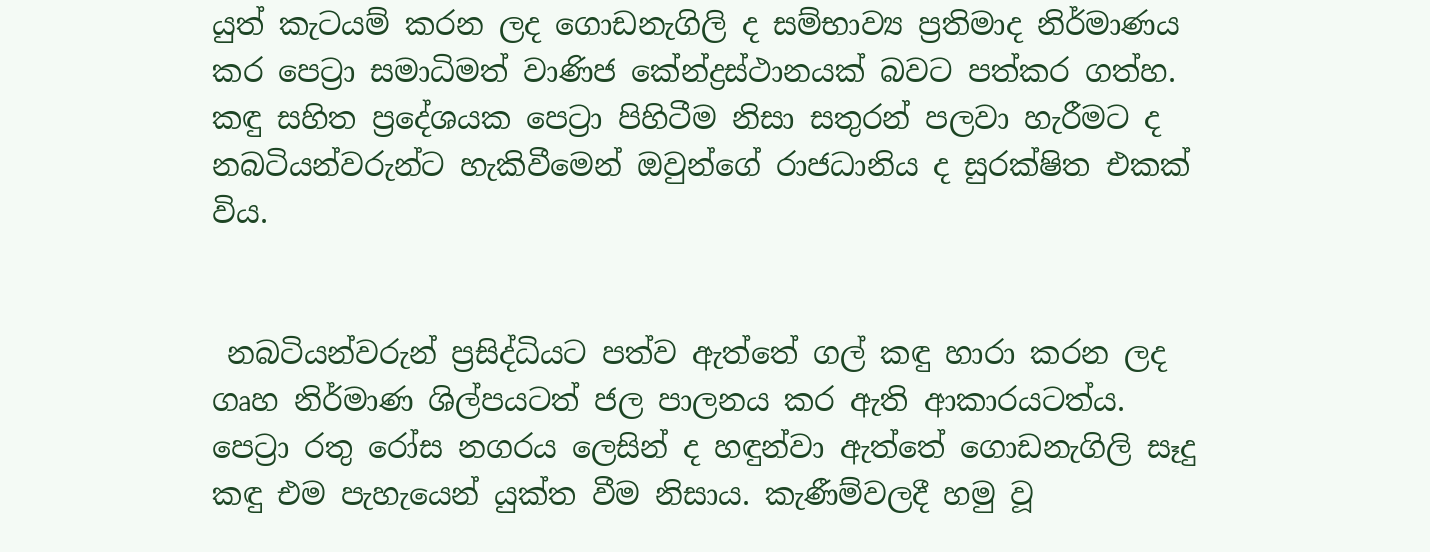යුත් කැටයම් කරන ලද ගොඩනැගිලි ද සම්භාව්‍ය ප්‍රතිමාද නිර්මාණය කර පෙට්‍රා සමාධිමත් වාණිජ කේන්ද්‍රස්ථානයක් බවට පත්කර ගත්හ. කඳු සහිත ප්‍රදේශයක පෙට්‍රා පිහිටීම නිසා සතුරන් පලවා හැරීමට ද නබටියන්වරුන්ට හැකිවීමෙන් ඔවුන්ගේ රාජධානිය ද සුරක්ෂිත එකක් විය.


 නබටියන්වරුන් ප්‍රසිද්ධියට පත්ව ඇත්තේ ගල් කඳු හාරා කරන ලද ගෘහ නිර්මාණ ශිල්පයටත් ජල පාලනය කර ඇති ආකාරයටත්ය. පෙට්‍රා රතු රෝස නගරය ලෙසින් ද හඳුන්වා ඇත්තේ ගොඩනැගිලි සෑදු කඳු එම පැහැයෙන් යුක්ත වීම නිසාය. කැණීම්වලදී හමු වූ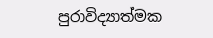පුරාවිද්‍යාත්මක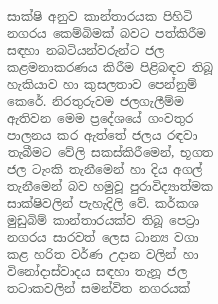සාක්ෂි අනුව කාන්තාරයක පිහිටි නගරය කෙම්බිමක් බවට පත්කිරීම සඳහා නබටියන්වරුන්ට ජල කළමනාකරණය කිරීම පිළිබඳව තිබූ හැකියාව හා කුසලතාව පෙන්නුම් කෙරේ. නිරතුරුවම ජලගැලීම්ම ඇතිවන මෙම ප්‍රදේශයේ ගංවතුර පාලනය කර ඇත්තේ ජලය රඳවා තැබීමට වේලි සකස්කිරීමෙන්, භූගත ජල ටැංකි තැනීමෙන් හා දිය අගල් තැනීමෙන් බව හමුවූ පුරාවිද්‍යාත්මක සාක්ෂිවලින් පැහැදිලි වේ. කර්කශ මුඩුබිම් කාන්තාරයක්ව තිබූ පෙට්‍රා නගරය සාරවත් ලෙස ධාන්‍ය වගා කළ හරිත වර්ණ උද‌ාන වලින් හා විනෝදාස්වාදය සඳහා තැනූ ජල තටාකවලින් සමන්විත නගරයක්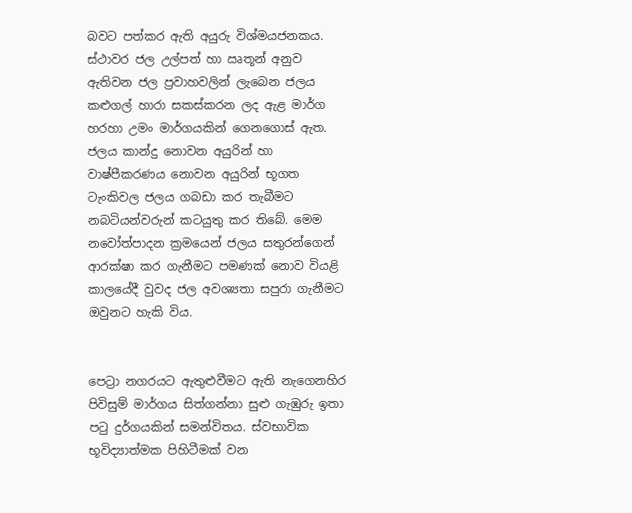බවට පත්කර ඇති අයුරු විශ්මයජනකය. ස්ථාවර ජල උල්පත් හා ඍතූන් අනුව ඇතිවන ජල ප්‍රවාහවලින් ලැබෙන ජලය කළුගල් හාරා සකස්කරන ලද ඇළ මාර්ග හරහා උමං මාර්ගයකින් ගෙනගොස් ඇත. ජලය කාන්දු නොවන අයුරින් හා වාෂ්පීකරණය නොවන අයුරින් භූගත ටැංකිවල ජලය ගබඩා කර තැබීමට නබටියන්වරුන් කටයුතු කර තිබේ. මෙම නවෝත්පාදන ක්‍රමයෙන් ජලය සතුරන්ගෙන් ආරක්ෂා කර ගැනීමට පමණක් නොව වියළි කාලයේදී වුවද ජල අවශ්‍යතා සපුරා ගැනීමට ඔවුනට හැකි විය.


පෙට්‍රා නගරයට ඇතුළුවීමට ඇති නැගෙනහිර පිවිසුම් මාර්ගය සිත්ගන්නා සුළු ගැඹුරු ඉතා පටු දුර්ගයකින් සමන්විතය. ස්වභාවික භූවිද්‍යාත්මක පිහිටීමක් වන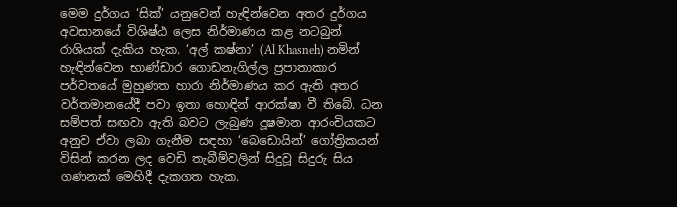මෙම දුර්ගය ‘සික්’ යනුවෙන් හැඳින්වෙන අතර දුර්ගය අවසානයේ විශිෂ්ඨ ලෙස නිර්මාණය කළ නටබුන් රාශියක් දැකිය හැක. ‘අල් කෂ්නා’ (Al Khasneh) නමින් හැඳින්වෙන භාණ්ඩාර ගොඩනැගිල්ල ප්‍රපාතාකාර පර්වතයේ මුහුණත හාරා නිර්මාණය කර ඇති අතර වර්තමානයේදී පවා ඉතා හොඳින් ආරක්ෂා වී තිබේ. ධන සම්පත් සඟවා ඇති බවට ලැබුණ දූෂමාන ආරංචියකට අනුව ඒවා ලබා ගැනීම සඳහා ‘බෙඩොයින්’ ගෝත්‍රිකයන් විසින් කරන ලද වෙඩි තැබීම්වලින් සිදුවූ සිදුරු සිය ගණනක් මෙහිදී දැකගත හැක.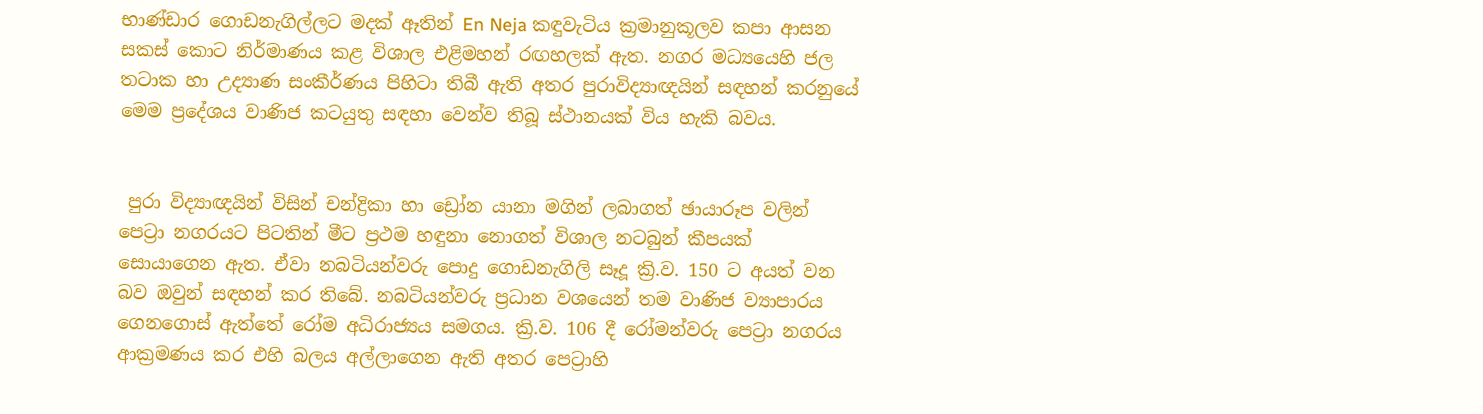භාණ්ඩාර ගොඩනැගිල්ලට මදක් ඈතින් En Neja කඳුවැටිය ක්‍රමානුකූලව කපා ආසන සකස් කොට නිර්මාණය කළ විශාල එළිමහන් රඟහලක් ඇත. නගර මධ්‍යයෙහි ජල තටාක හා උද්‍යාණ සංකීර්ණය පිහිටා තිබී ඇති අතර පුරාවිද්‍යාඥයින් සඳහන් කරනුයේ මෙම ප්‍රදේශය වාණිජ කටයුතු සඳහා වෙන්ව තිබූ ස්ථානයක් විය හැකි බවය.


 පුරා විද්‍යාඥයින් විසින් චන්ද්‍රිකා හා ඩ්‍රෝන යානා මගින් ලබාගත් ඡායාරූප වලින් පෙට්‍රා නගරයට පිටතින් මීට ප්‍රථම හඳුනා නොගත් විශාල නටබුන් කීපයක් සොයාගෙන ඇත. ඒවා නබටියන්වරු පොදු ගොඩනැගිලි සෑදූ ක්‍රි.ව. 150 ට අයත් වන බව ඔවුන් සඳහන් කර තිබේ. නබටියන්වරු ප්‍රධාන වශයෙන් තම වාණිජ ව්‍යාපාරය ගෙනගොස් ඇත්තේ රෝම අධිරාජ්‍යය සමගය. ක්‍රි.ව. 106 දී රෝමන්වරු පෙට්‍රා නගරය ආක්‍රමණය කර එහි බලය අල්ලාගෙන ඇති අතර පෙට්‍රාහි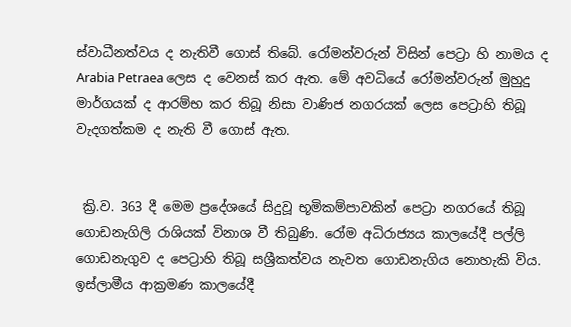ස්වාධීනත්වය ද නැතිවී ගොස් තිබේ. රෝමන්වරුන් විසින් පෙට්‍රා හි නාමය ද Arabia Petraea ලෙස ද වෙනස් කර ඇත. මේ අවධියේ රෝමන්වරුන් මුහුදු මාර්ගයක් ද ආරම්භ කර තිබූ නිසා වාණිජ නගරයක් ලෙස පෙට්‍රාහි තිබූ වැදගත්කම ද නැති වී ගොස් ඇත.


 ක්‍රි.ව. 363 දී මෙම ප්‍රදේශයේ සිදුවූ භූමිකම්පාවකින් පෙට්‍රා නගරයේ තිබූ ගොඩනැගිලි රාශියක් විනාශ වී තිබුණි. රෝම අධිරාජ්‍යය කාලයේදී පල්ලි ගොඩනැගුව ද පෙට්‍රාහි තිබූ සශ්‍රීකත්වය නැවත ගොඩනැගිය නොහැකි විය. ඉස්ලාමීය ආක්‍රමණ කාලයේදී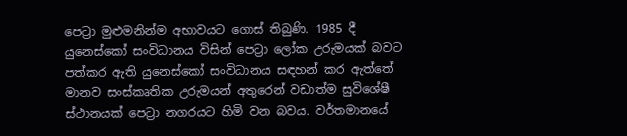පෙට්‍රා මුළුමනින්ම අභාවයට ගොස් තිබුණි. 1985 දී යුනෙස්කෝ සංවිධානය විසින් පෙට්‍රා ලෝක උරුමයක් බවට පත්කර ඇති යුනෙස්කෝ සංවිධානය සඳහන් කර ඇත්තේ මානව සංස්කෘතික උරුමයන් අතුරෙන් වඩාත්ම සුවිශේෂී ස්ථානයක් පෙට්‍රා නගරයට හිමි වන බවය. වර්තමානයේ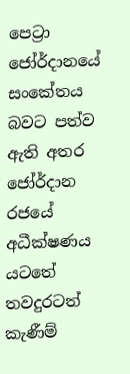පෙට්‍රා ජෝර්ද‌ානයේ සංකේතය බවට පත්ව ඇති අතර ජෝර්ද‌ාන රජයේ අධීක්ෂණය යටතේ තවදුරටත් කැණීම්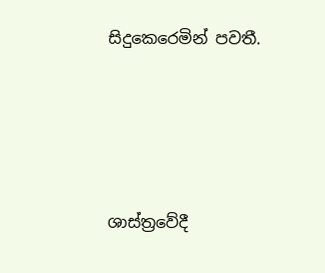සිදුකෙරෙමින් පවතී.







ශාස්ත්‍රවේදී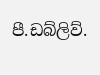පී.ඩබ්ලිව්.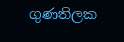ගුණතිලක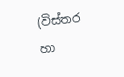(විස්තර හා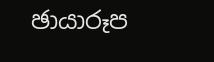ඡායාරූප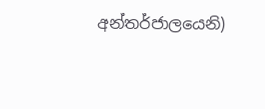අන්තර්ජාලයෙනි)